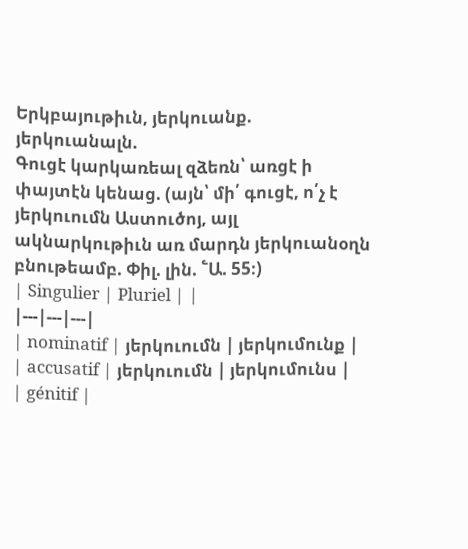Երկբայութիւն, յերկուանք. յերկուանալն.
Գուցէ կարկառեալ զձեռն՝ առցէ ի փայտէն կենաց. (այն՝ մի՛ գուցէ, ո՛չ է յերկուումն Աստուծոյ, այլ ակնարկութիւն առ մարդն յերկուանօղն բնութեամբ. Փիլ. լին. ՟Ա. 55։)
| Singulier | Pluriel | |
|---|---|---|
| nominatif | յերկուումն | յերկումունք |
| accusatif | յերկուումն | յերկումունս |
| génitif |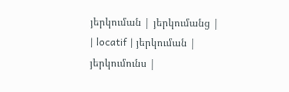յերկուման | յերկումանց |
| locatif | յերկուման | յերկումունս |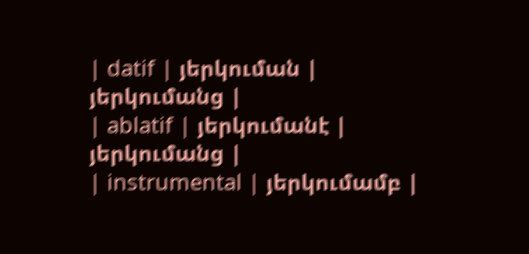| datif | յերկուման | յերկումանց |
| ablatif | յերկումանէ | յերկումանց |
| instrumental | յերկումամբ |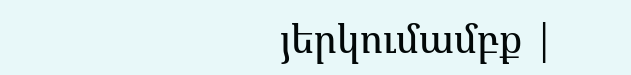յերկումամբք |